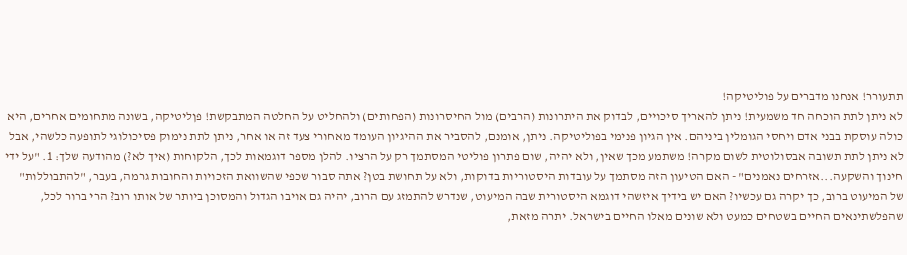תתעורר! אנחנו מדברים על פוליטיקה!
לא ניתן לתת הוכחה חד משמעית! ניתן להאריך סיכויים, לבדוק את היתרונות (הרבים) מול החיסרונות (הפחותים) ולהחליט על החלטה המתבקשת! פןליטיקה, בשונה מתחומים אחרים, היא כולה עוסקת בבני אדם ויחסי הגומלין ביניהם. אין הגיון פנימי בפוליטיקה. ניתן, אומנם, להסביר את ההיגיון העומד מאחורי צעד זה או אחר, ניתן לתת נימוק פסיכולוגי לתופעה כלשהי, אבל לא ניתן לתת תשובה אבסולוטית לשום מקרה! משתמע מכך שאין, ולא יהיה, שום פתרון פוליטי המסתמך רק על הרציו. להלן מספר דוגמאות לכך, הלקוחות (איך לא?) מהודעה שלך: 1. "על ידי חינוך והשקעה...אזרחים נאמנים" - האם הטיעון הזה מסתמך על עובדות היסטוריות בדוקות, ולא על תחושת בטן? אתה סבור שכפי שהשוואת הזכויות והחובות גרמה, בעבר, "להתבוללות" של המיעוט ברוב, כך יקרה גם עכשיו? האם יש בידיך איזשהי דוגמא היסטורית שבה המיעוט, שנדרש להתמזג עם הרוב, יהיה גם אויבו הגדול והמסוכן ביותר של אותו רוב? הרי ברור לכל, שהפלשתינאים החיים בשטחים כמעט ולא שונים מאלו החיים בישראל. יתרה מזאת,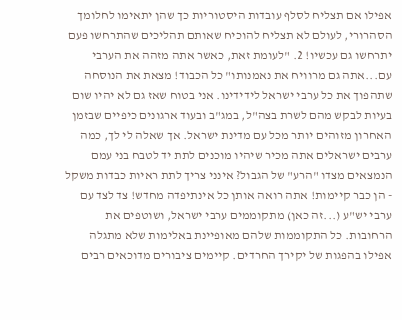אפילו אם תצליח לסלף עובדות היסטוריות כך שהן יתאימו לחלומך הסהרורי, לעולם לא תצליח להוכיח שאותם תהליכים שהתרחשו פעם יתרחשו גם עכשיו! 2. "לעומת זאת, כאשר אתה מזהה את הערבי עם...אתה גם מרוויח את נאמנותו" כל הכבוד! מצאת את הנוסחה שתהפוך את כל ערבי ישראל לידידינו. אני בטוח שאז גם לא יהיו שום בעיות לבקש מהם לשרת בצה"ל, במג"ב ובעוד ארגונים כיפיים שבזמן האחרון מזוהים יותר מכל עם מדינת ישראל. אך שאלה לי לך, כמה ערבים ישראלים אתה מכיר שיהיו מוכנים לתת יד לטבח בני עמם הנמצאים מצדו "הרע" של הגבול? אינני צריך לתת ראיות כבדות משקל - הן כבר קיימות! אתה רואה אותן כל אינתיפדה מחדש! צד לצד עם ערבי יש"ע (...זה כאן) מתקוממים ערבי ישראל, ושוטפים את הרחובות. כל התקוממות שלהם מאופיינת באלימות שלא מתגלה אפילו בהפגות של יקירך החרדים. קיימים ציבורים מדוכאים רבים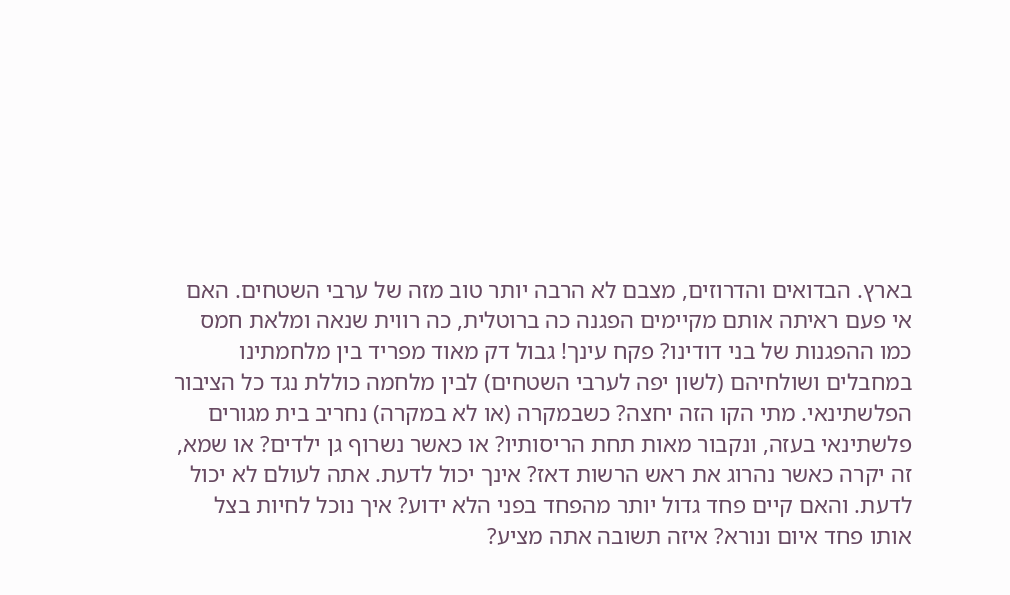בארץ. הבדואים והדרוזים, מצבם לא הרבה יותר טוב מזה של ערבי השטחים. האם אי פעם ראיתה אותם מקיימים הפגנה כה ברוטלית, כה רווית שנאה ומלאת חמס כמו ההפגנות של בני דודינו? פקח עינך! גבול דק מאוד מפריד בין מלחמתינו במחבלים ושולחיהם (לשון יפה לערבי השטחים) לבין מלחמה כוללת נגד כל הציבור הפלשתינאי. מתי הקו הזה יחצה? כשבמקרה (או לא במקרה) נחריב בית מגורים פלשתינאי בעזה, ונקבור מאות תחת הריסותיו? או כאשר נשרוף גן ילדים? או שמא, זה יקרה כאשר נהרוג את ראש הרשות דאז? אינך יכול לדעת. אתה לעולם לא יכול לדעת. והאם קיים פחד גדול יותר מהפחד בפני הלא ידוע? איך נוכל לחיות בצל אותו פחד איום ונורא? איזה תשובה אתה מציע?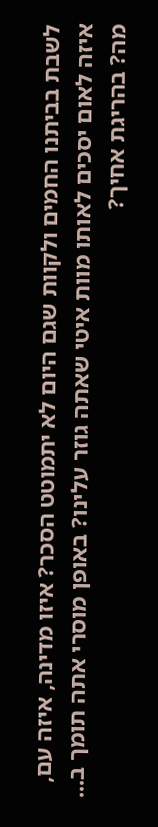לשבת בביתנו החמים ולקוות שגם היום לא יתמוטט הסכר? איזו מדינה, איזה עם, איזה לאום יסכים לאותו מוות איטי שאתה גוזר עלינו? באופן מוסרי אתה תומך ב... מה? בהריגת אחיך?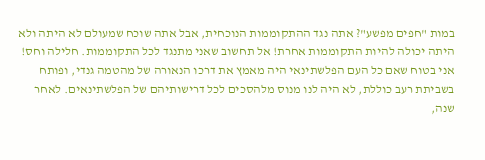במות "חפים מפשע"? אתה נגד ההתקוממות הנוכחית, אבל אתה שוכח שמעולם לא היתה ולא היתה יכולה להיות התקוממות אחרת! אל תחשוב שאני מתנגד לכל התקוממות. חלילה וחס! אני בטוח שאם כל העם הפלשתינאי היה מאמץ את דרכו הנאורה של מהטמה גנדי, ופותח בשביתת רעב כוללת, לא היה לנו מנוס מלהסכים לכל דרישותיהם של הפלשתינאים. לאחר שנה,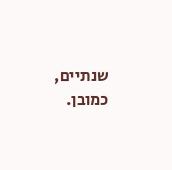שנתיים, כמובן.